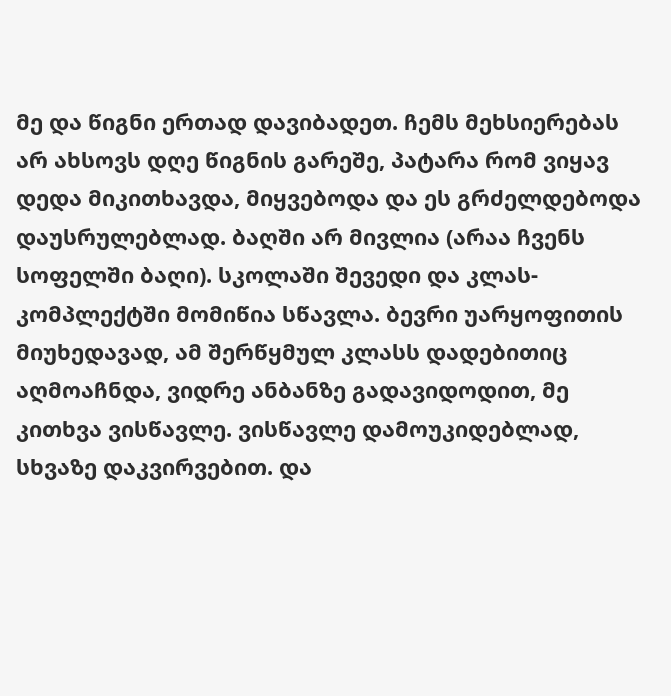მე და წიგნი ერთად დავიბადეთ. ჩემს მეხსიერებას არ ახსოვს დღე წიგნის გარეშე, პატარა რომ ვიყავ დედა მიკითხავდა, მიყვებოდა და ეს გრძელდებოდა დაუსრულებლად. ბაღში არ მივლია (არაა ჩვენს სოფელში ბაღი). სკოლაში შევედი და კლას-კომპლექტში მომიწია სწავლა. ბევრი უარყოფითის მიუხედავად, ამ შერწყმულ კლასს დადებითიც აღმოაჩნდა, ვიდრე ანბანზე გადავიდოდით, მე კითხვა ვისწავლე. ვისწავლე დამოუკიდებლად, სხვაზე დაკვირვებით. და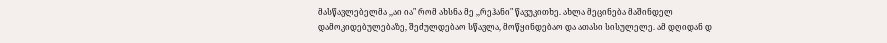მასწავლებელმა ,,აი ია" რომ ახსნა მე ,,რეჰანი" წავუკითხე. ახლა მეცინება მაშინდელ დამოკიდებულებაზე, შეძულდებაო სწავლა, მოწყინდებაო და ათასი სისულელე. ამ დღიდან დ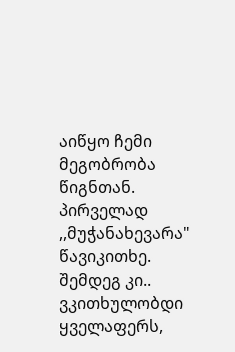აიწყო ჩემი მეგობრობა წიგნთან. პირველად ,,მუჭანახევარა" წავიკითხე. შემდეგ კი.. ვკითხულობდი ყველაფერს,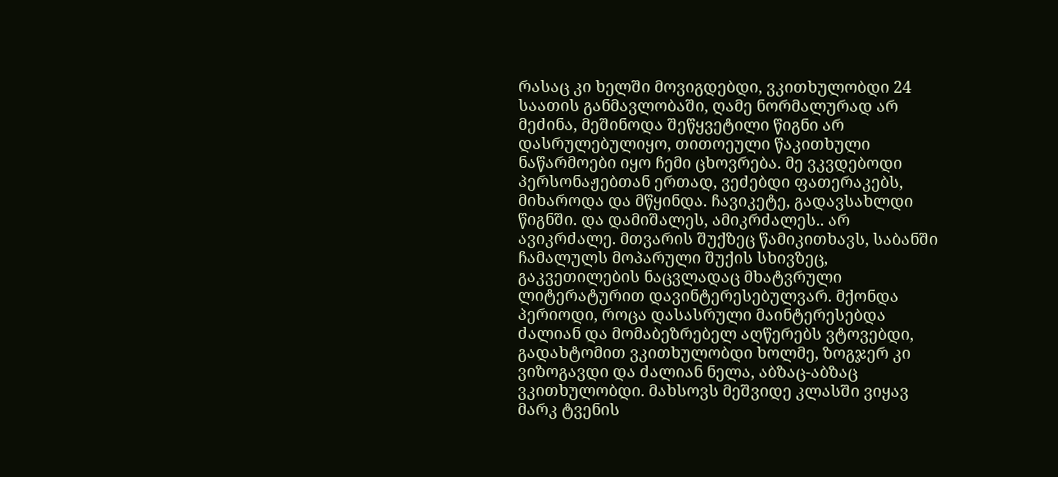რასაც კი ხელში მოვიგდებდი, ვკითხულობდი 24 საათის განმავლობაში, ღამე ნორმალურად არ მეძინა, მეშინოდა შეწყვეტილი წიგნი არ დასრულებულიყო, თითოეული წაკითხული ნაწარმოები იყო ჩემი ცხოვრება. მე ვკვდებოდი პერსონაჟებთან ერთად, ვეძებდი ფათერაკებს, მიხაროდა და მწყინდა. ჩავიკეტე, გადავსახლდი წიგნში. და დამიშალეს, ამიკრძალეს.. არ ავიკრძალე. მთვარის შუქზეც წამიკითხავს, საბანში ჩამალულს მოპარული შუქის სხივზეც, გაკვეთილების ნაცვლადაც მხატვრული ლიტერატურით დავინტერესებულვარ. მქონდა პერიოდი, როცა დასასრული მაინტერესებდა ძალიან და მომაბეზრებელ აღწერებს ვტოვებდი, გადახტომით ვკითხულობდი ხოლმე, ზოგჯერ კი ვიზოგავდი და ძალიან ნელა, აბზაც-აბზაც ვკითხულობდი. მახსოვს მეშვიდე კლასში ვიყავ მარკ ტვენის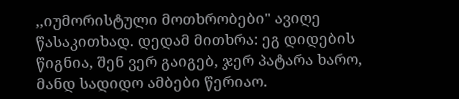,,იუმორისტული მოთხრობები" ავიღე წასაკითხად. დედამ მითხრა: ეგ დიდების წიგნია, შენ ვერ გაიგებ, ჯერ პატარა ხარო, მანდ სადიდო ამბები წერიაო.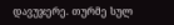დავუჯერე. თურმე სულ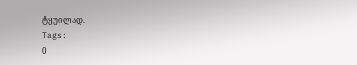ტყუილად.
Tags:
0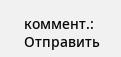коммент.:
Отправить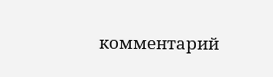комментарий